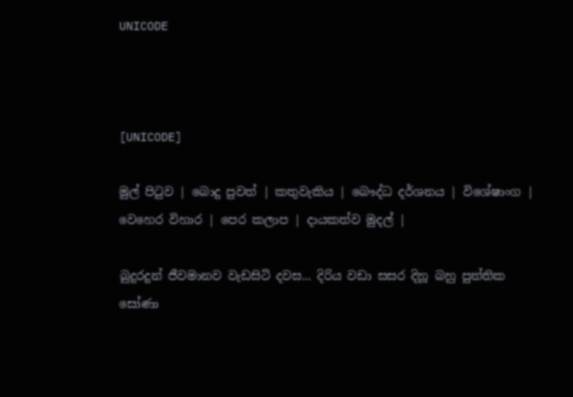UNICODE



[UNICODE]

මුල් පිටුව | බොදු පුවත් | කතුවැකිය | බෞද්ධ දර්ශනය | විශේෂාංග | වෙහෙර විහාර | පෙර කලාප | දායකත්ව මුදල් |

බුදුරදුන් ජීවමානව වැඩසිටි දවස... දිරිය වඩා සසර දිනූ බහු පුත්තික සෝණා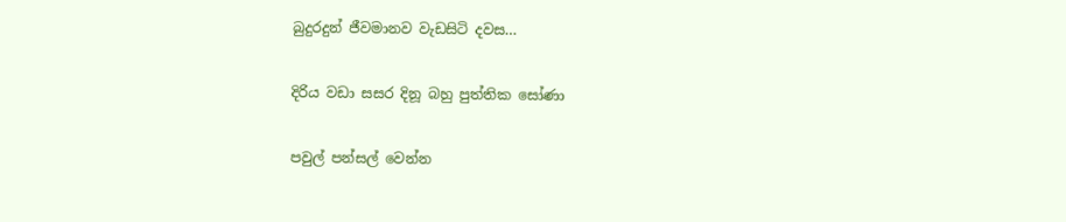බුදුරදුන් ජීවමානව වැඩසිටි දවස...

දිරිය වඩා සසර දිනූ බහු පුත්තික සෝණා

පවුල් පන්සල් වෙන්න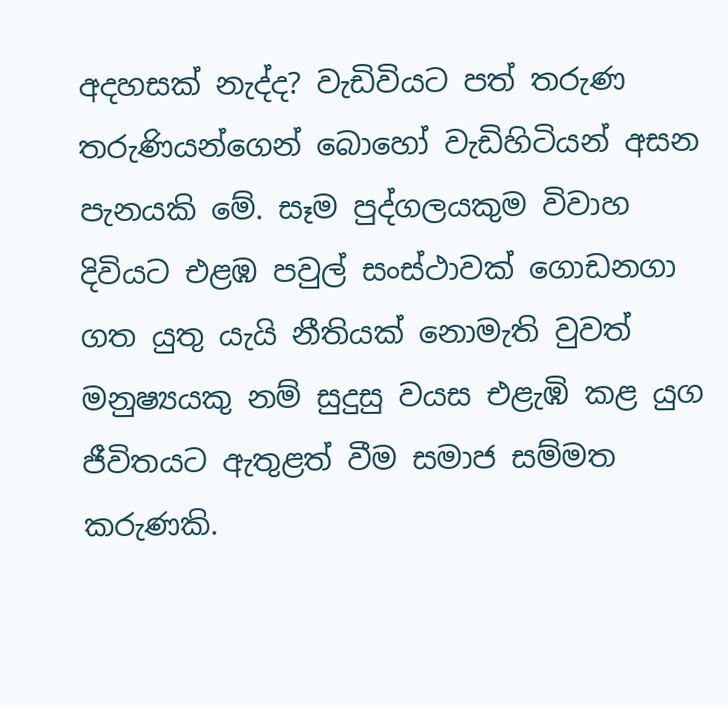අදහසක් නැද්ද? වැඩිවියට පත් තරුණ තරුණියන්ගෙන් බොහෝ වැඩිහිටියන් අසන පැනයකි මේ. සෑම පුද්ගලයකුම විවාහ දිවියට එළඹ පවුල් සංස්ථාවක් ගොඩනගා ගත යුතු යැයි නීතියක් නොමැති වුවත් මනුෂ්‍යයකු නම් සුදුසු වයස එළැඹි කළ යුග ජීවිතයට ඇතුළත් වීම සමාජ සම්මත කරුණකි.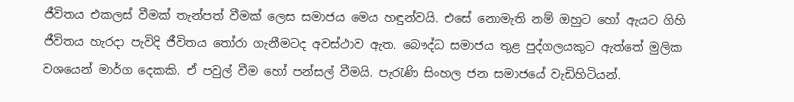ජීවිතය එකලස් වීමක් තැන්පත් වීමක් ලෙස සමාජය මෙය හඳුන්වයි. එසේ නොමැති නම් ඔහුට හෝ ඇයට ගිහි ජීවිතය හැරදා පැවිදි ජීවිතය තෝරා ගැනීමටද අවස්ථාව ඇත. බෞද්ධ සමාජය තුළ පුද්ගලයකුට ඇත්තේ මුලික වශයෙන් මාර්ග දෙකකි. ඒ පවුල් වීම හෝ පන්සල් වීමයි. පැරැණි සිංහල ජන සමාජයේ වැඩිහිටියන්.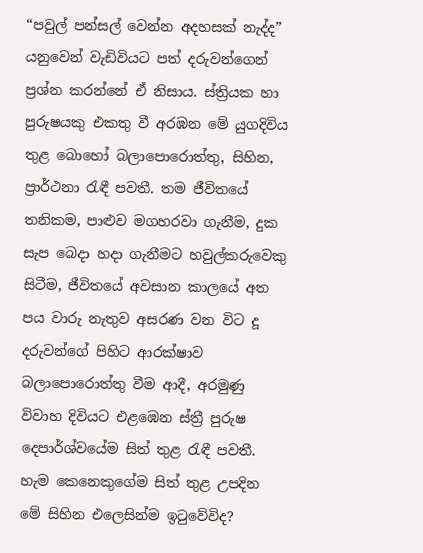“පවුල් පන්සල් වෙන්න අදහසක් නැද්ද” යනුවෙන් වැඩිවියට පත් දරුවන්ගෙන් ප්‍රශ්න කරන්නේ ඒ නිසාය. ස්ත්‍රියක හා පුරුෂයකු එකතු වී අරඹන මේ යුගදිවිය තුළ බොහෝ බලාපොරොත්තු, සිහින, ප්‍රාර්ථනා රැඳී පවතී. තම ජීවිතයේ තනිකම, පාළුව මගහරවා ගැනීම, දුක සැප බෙදා හදා ගැනීමට හවුල්කරුවෙකු සිටීම, ජීවිතයේ අවසාන කාලයේ අත පය වාරු නැතුව අසරණ වන විට දූ දරුවන්ගේ පිහිට ආරක්ෂාව බලාපොරොත්තු වීම ආදී, අරමුණු විවාහ දිවියට එළඹෙන ස්ත්‍රී පුරුෂ දෙපාර්ශ්වයේම සිත් තුළ රැඳී පවතී. හැම කෙනෙකුගේම සිත් තුළ උපදින මේ සිහින එලෙසින්ම ඉටුවේවිද?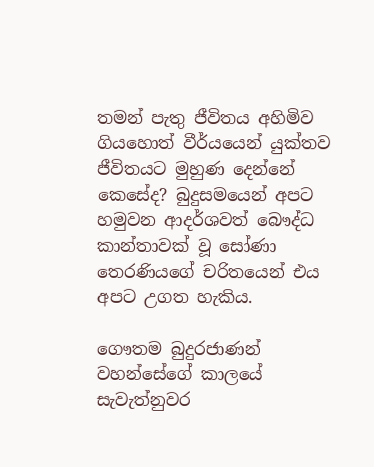තමන් පැතු ජීවිතය අහිමිව ගියහොත් වීර්යයෙන් යුක්තව ජීවිතයට මුහුණ දෙන්නේ කෙසේද? බුදුසමයෙන් අපට හමුවන ආදර්ශවත් බෞද්ධ කාන්තාවක් වූ සෝණා තෙරණියගේ චරිතයෙන් එය අපට උගත හැකිය.

ගෞතම බුදුරජාණන් වහන්සේගේ කාලයේ සැවැත්නුවර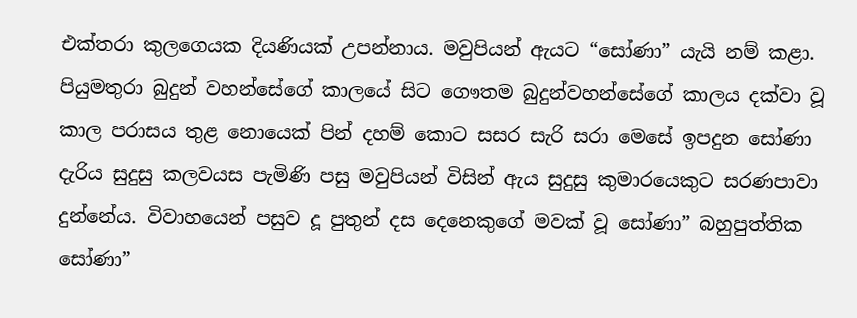එක්තරා කුලගෙයක දියණියක් උපන්නාය. මවුපියන් ඇයට “සෝණා” යැයි නම් කළා. පියුමතුරා බුදුන් වහන්සේගේ කාලයේ සිට ගෞතම බුදුන්වහන්සේගේ කාලය දක්වා වූ කාල පරාසය තුළ නොයෙක් පින් දහම් කොට සසර සැරි සරා මෙසේ ඉපදුන සෝණා දැරිය සුදුසු කලවයස පැමිණි පසු මවුපියන් විසින් ඇය සුදුසු කුමාරයෙකුට සරණපාවා දුන්නේය. විවාහයෙන් පසුව දූ පුතුන් දස දෙනෙකුගේ මවක් වූ සෝණා” බහුපුත්තික සෝණා”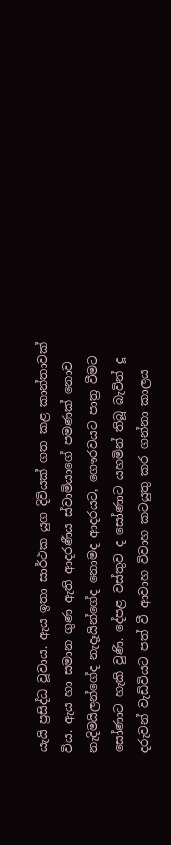යැයි ප්‍රසිද්ධ වූවාය. ඇය ඉතා සාර්ථක යුග දිවියක් ගත කළ කාන්තාවක් විය. ඇය හා සමාන ගුණ ඇති ආදරණීය ස්වාමියාගේ පමණක් නොව නැදිමයිලන්ගේද නැදෑයින්ගේද නොමද ආදරයට, ගෞරවයට පාත්‍ර වීමට සෝණාට හැකි වුණි. දේපළ වස්තුව ද සෝණාට යහමින් තිබූ බැවින් දූ දරුවන් වැඩිවියට පත් වී ආවාහ විවාහ කටයුතු කර ගන්නා කාලය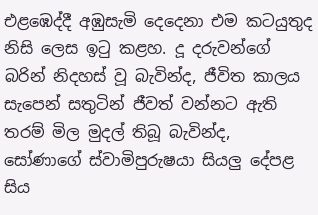එළඹෙද්දී අඹුසැමි දෙදෙනා එම කටයුතුද නිසි ලෙස ඉටු කළහ. දූ දරුවන්ගේ බරින් නිදහස් වූ බැවින්ද, ජීවිත කාලය සැපෙන් සතුටින් ජීවත් වන්නට ඇති තරම් මිල මුදල් තිබූ බැවින්ද, සෝණාගේ ස්වාමිපුරුෂයා සියලු දේපළ සිය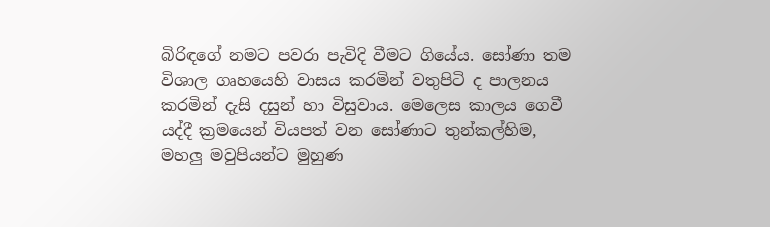බිරිඳගේ නමට පවරා පැවිදි වීමට ගියේය. සෝණා තම විශාල ගෘහයෙහි වාසය කරමින් වතුපිටි ද පාලනය කරමින් දැසි දසුන් හා විසුවාය. මෙලෙස කාලය ගෙවී යද්දී ක්‍රමයෙන් වියපත් වන සෝණාට තුන්කල්හිම, මහලු මවුපියන්ට මුහුණ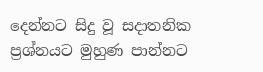දෙන්නට සිදු වූ සදාතනික ප්‍රශ්නයට මුහුණ පාන්නට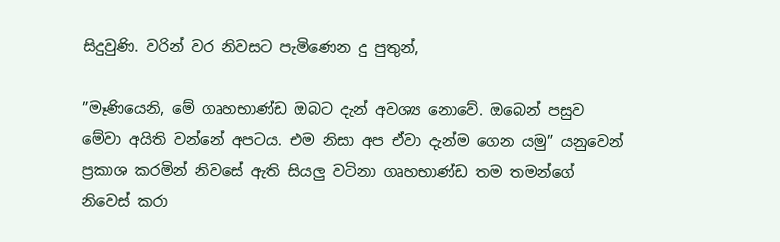සිදුවුණි. වරින් වර නිවසට පැමිණෙන දු පුතුන්,

”මෑණියෙනි, මේ ගෘහභාණ්ඩ ඔබට දැන් අවශ්‍ය නොවේ. ඔබෙන් පසුව මේවා අයිති වන්නේ අපටය. එම නිසා අප ඒවා දැන්ම ගෙන යමු” යනුවෙන් ප්‍රකාශ කරමින් නිවසේ ඇති සියලු වටිනා ගෘහභාණ්ඩ තම තමන්ගේ නිවෙස් කරා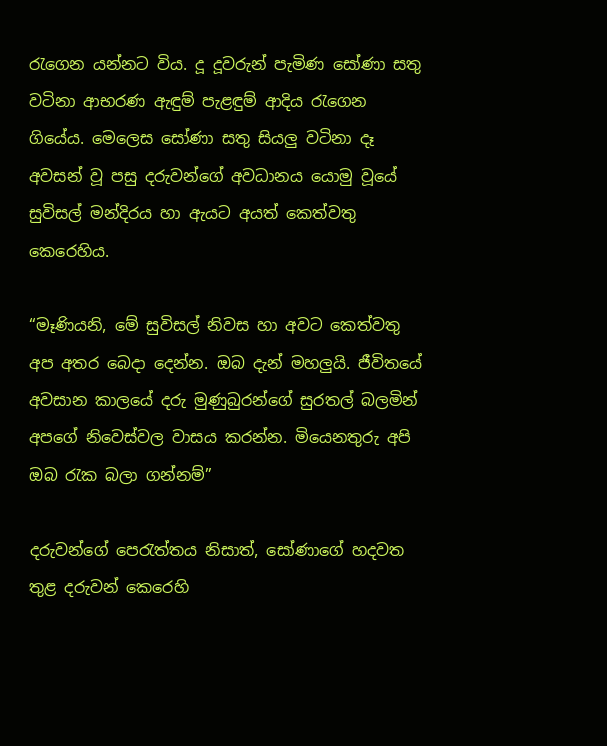රැගෙන යන්නට විය. දූ දූවරුන් පැමිණ සෝණා සතු වටිනා ආභරණ ඇඳුම් පැළඳුම් ආදිය රැගෙන ගියේය. මෙලෙස සෝණා සතු සියලු වටිනා දෑ අවසන් වූ පසු දරුවන්ගේ අවධානය යොමු වූයේ සුවිසල් මන්දිරය හා ඇයට අයත් කෙත්වතු කෙරෙහිය.

“මෑණියනි, මේ සුවිසල් නිවස හා අවට කෙත්වතු අප අතර බෙදා දෙන්න. ඔබ දැන් මහලුයි. ජීවිතයේ අවසාන කාලයේ දරු මුණුබුරන්ගේ සුරතල් බලමින් අපගේ නිවෙස්වල වාසය කරන්න. මියෙනතුරු අපි ඔබ රැක බලා ගන්නම්”

දරුවන්ගේ පෙරැත්තය නිසාත්, සෝණාගේ හදවත තුළ දරුවන් කෙරෙහි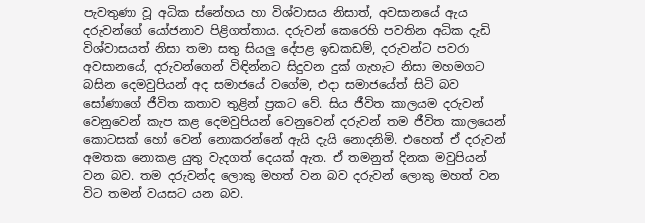පැවතුණා වූ අධික ස්නේහය හා විශ්වාසය නිසාත්, අවසානයේ ඇය දරුවන්ගේ යෝජනාව පිළිගත්තාය. දරුවන් කෙරෙහි පවතින අධික දැඩි විශ්වාසයත් නිසා තමා සතු සියලු දේපළ ඉඩකඩම්, දරුවන්ට පවරා අවසානයේ, දරුවන්ගෙන් විඳින්නට සිදුවන දුක් ගැහැට නිසා මහමගට බසින දෙමවුපියන් අද සමාජයේ වගේම, එදා සමාජයේත් සිටි බව සෝණාගේ ජීවිත කතාව තුළින් ප්‍රකට වේ. සිය ජීවිත කාලයම දරුවන් වෙනුවෙන් කැප කළ දෙමවුපියන් වෙනුවෙන් දරුවන් තම ජීවිත කාලයෙන් කොටසක් හෝ වෙන් නොකරන්නේ ඇයි දැයි නොදනිමි. එහෙත් ඒ දරුවන් අමතක නොකළ යුතු වැදගත් දෙයක් ඇත. ඒ තමනුත් දිනක මවුපියන් වන බව. තම දරුවන්ද ලොකු මහත් වන බව දරුවන් ලොකු මහත් වන විට තමන් වයසට යන බව.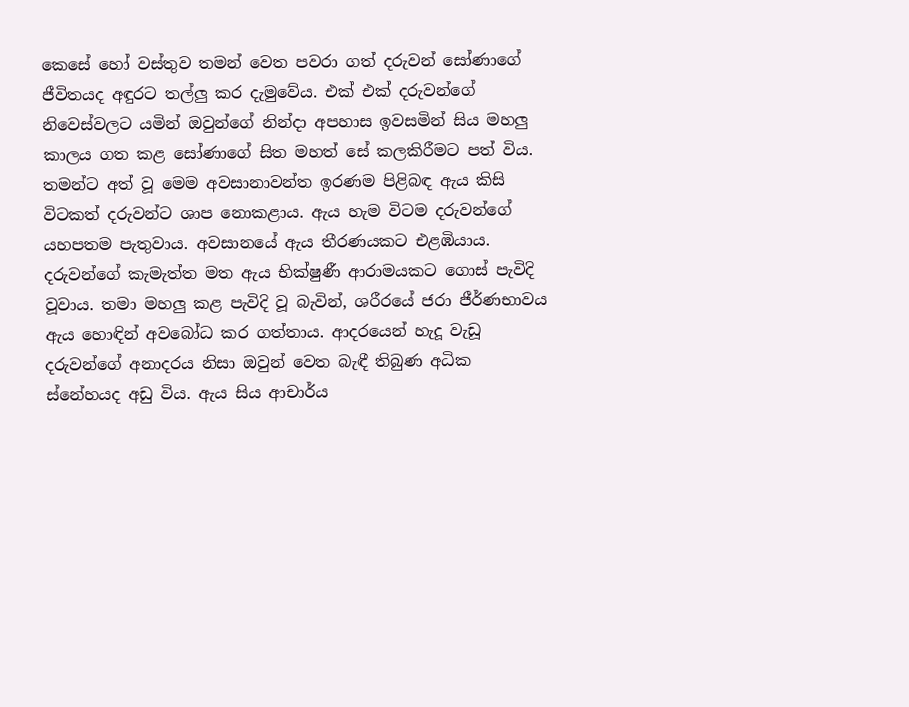කෙසේ හෝ වස්තුව තමන් වෙත පවරා ගත් දරුවන් සෝණාගේ ජීවිතයද අඳුරට තල්ලු කර දැමුවේය. එක් එක් දරුවන්ගේ නිවෙස්වලට යමින් ඔවුන්ගේ නින්දා අපහාස ඉවසමින් සිය මහලු කාලය ගත කළ සෝණාගේ සිත මහත් සේ කලකිරීමට පත් විය. තමන්ට අත් වූ මෙම අවසානාවන්ත ඉරණම පිළිබඳ ඇය කිසි විටකත් දරුවන්ට ශාප නොකළාය. ඇය හැම විටම දරුවන්ගේ යහපතම පැතුවාය. අවසානයේ ඇය තීරණයකට එළඹියාය. දරුවන්ගේ කැමැත්ත මත ඇය භික්ෂුණී ආරාමයකට ගොස් පැවිදි වූවාය. තමා මහලු කළ පැවිදි වූ බැවින්, ශරීරයේ ජරා ජීර්ණභාවය ඇය හොඳින් අවබෝධ කර ගත්තාය. ආදරයෙන් හැදූ වැඩූ දරුවන්ගේ අනාදරය නිසා ඔවුන් වෙත බැඳී තිබුණ අධික ස්නේහයද අඩු විය. ඇය සිය ආචාර්ය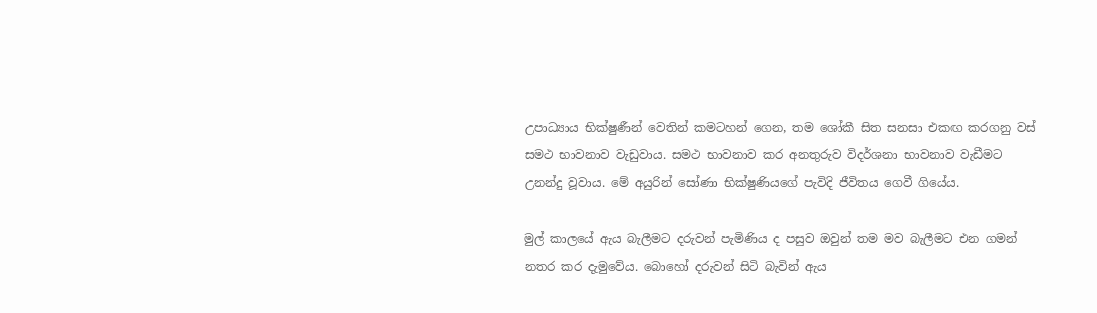උපාධ්‍යාය භික්ෂුණීන් වෙතින් කමටහන් ගෙන, තම ශෝකී සිත සනසා එකඟ කරගනු වස් සමථ භාවනාව වැඩුවාය. සමථ භාවනාව කර අනතුරුව විදර්ශනා භාවනාව වැඩීමට උනන්දු වූවාය. මේ අයුරින් සෝණා භික්ෂුණියගේ පැවිදි ජීවිතය ගෙවී ගියේය.

මුල් කාලයේ ඇය බැලීමට දරුවන් පැමිණිය ද පසුව ඔවුන් තම මව බැලීමට එන ගමන් නතර කර දැමුවේය. බොහෝ දරුවන් සිටි බැවින් ඇය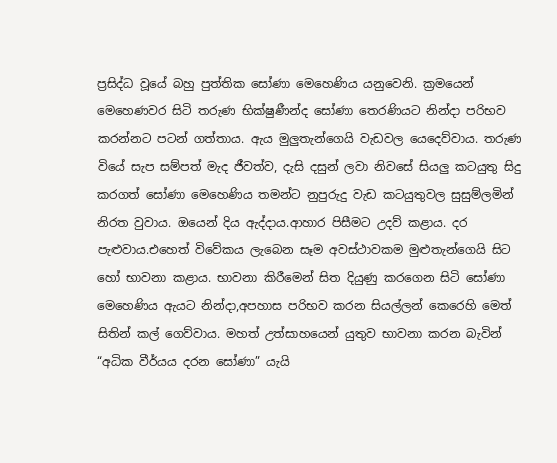ප්‍රසිද්ධ වූයේ බහු පුත්තික සෝණා මෙහෙණිය යනුවෙනි. ක්‍රමයෙන් මෙහෙණවර සිටි තරුණ භික්ෂුණීන්ද සෝණා තෙරණියට නින්දා පරිභව කරන්නට පටන් ගත්තාය. ඇය මුලුතැන්ගෙයි වැඩවල යෙදෙව්වාය. තරුණ වියේ සැප සම්පත් මැද ජීවත්ව, දැසි දසුන් ලවා නිවසේ සියලු කටයුතු සිදු කරගත් සෝණා මෙහෙණිය තමන්ට නුපුරුදු වැඩ කටයුතුවල සුසුම්ලමින් නිරත වුවාය. ඔයෙන් දිය ඇද්දාය.ආහාර පිසීමට උදව් කළාය. දර පැළුවාය.එහෙත් විවේකය ලැබෙන සෑම අවස්ථාවකම මුළුතැන්ගෙයි සිට හෝ භාවනා කළාය. භාවනා කිරීමෙන් සිත දියුණු කරගෙන සිටි සෝණා මෙහෙණිය ඇයට නින්දා,අපහාස පරිභව කරන සියල්ලන් කෙරෙහි මෙත් සිතින් කල් ගෙව්වාය. මහත් උත්සාහයෙන් යුතුව භාවනා කරන බැවින් “අධික වීර්යය දරන සෝණා” යැයි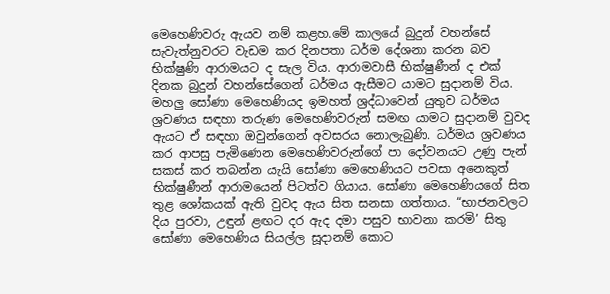මෙහෙණිවරු ඇයව නම් කළහ.මේ කාලයේ බුදුන් වහන්සේ සැවැත්නුවරට වැඩම කර දිනපතා ධර්ම දේශනා කරන බව භික්ෂුණි ආරාමයට ද සැල විය. ආරාමවාසී භික්ෂුණීන් ද එක් දිනක බුදුන් වහන්සේගෙන් ධර්මය ඇසීමට යාමට සුදානම් විය. මහලු සෝණා මෙහෙණියද ඉමහත් ශ්‍රද්ධාවෙන් යුතුව ධර්මය ශ්‍රවණය සඳහා තරුණ මෙහෙණිවරුන් සමඟ යාමට සුදානම් වුවද ඇයට ඒ සඳහා ඔවුන්ගෙන් අවසරය නොලැබුණි. ධර්මය ශ්‍රවණය කර ආපසු පැමිණෙන මෙහෙණිවරුන්ගේ පා දෝවනයට උණු පැන් සකස් කර තබන්න යැයි සෝණා මෙහෙණියට පවසා අනෙකුත් භික්ෂුණීන් ආරාමයෙන් පිටත්ව ගියාය. සෝණා මෙහෙණියගේ සිත තුළ ශෝකයක් ඇති වුවද ඇය සිත සනසා ගත්තාය. “භාජනවලට දිය පුරවා, උඳුන් ළඟට දර ඇද දමා පසුව භාවනා කරමි’ සිතු සෝණා මෙහෙණිය සියල්ල සූදානම් කොට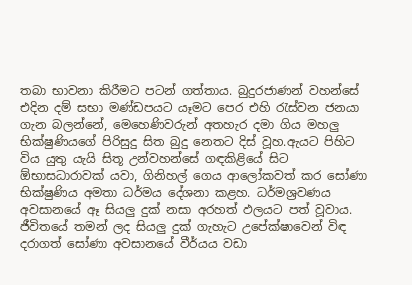තබා භාවනා කිරීමට පටන් ගත්තාය. බුදුරජාණන් වහන්සේ එදින දම් සභා මණ්ඩපයට යෑමට පෙර එහි රැස්වන ජනයා ගැන බලන්නේ, මෙහෙණිවරුන් අතහැර දමා ගිය මහලු භික්ෂුණියගේ පිරිසුදු සිත බුදු නෙතට දිස් වූහ.ඇයට පිහිට විය යුතු යැයි සිතූ උන්වහන්සේ ගඳකිළියේ සිට ඕභාසධාරාවක් යවා, ගිනිහල් ගෙය ආලෝකවත් කර සෝණා භික්ෂුණිය අමතා ධර්මය දේශනා කළහ. ධර්මශ්‍රවණය අවසානයේ ඈ සියලු දුක් නසා අරහත් ඵලයට පත් වූවාය. ජීවිතයේ තමන් ලද සියලු දුක් ගැහැට උපේක්ෂාවෙන් විඳ දරාගත් සෝණා අවසානයේ වීර්යය වඩා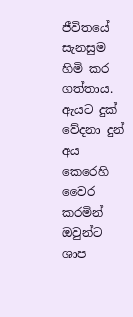ජීවිතයේ සැනසුම හිමි කර ගත්තාය. ඇයට දුක් වේදනා දුන් අය කෙරෙහි වෛර කරමින් ඔවුන්ට ශාප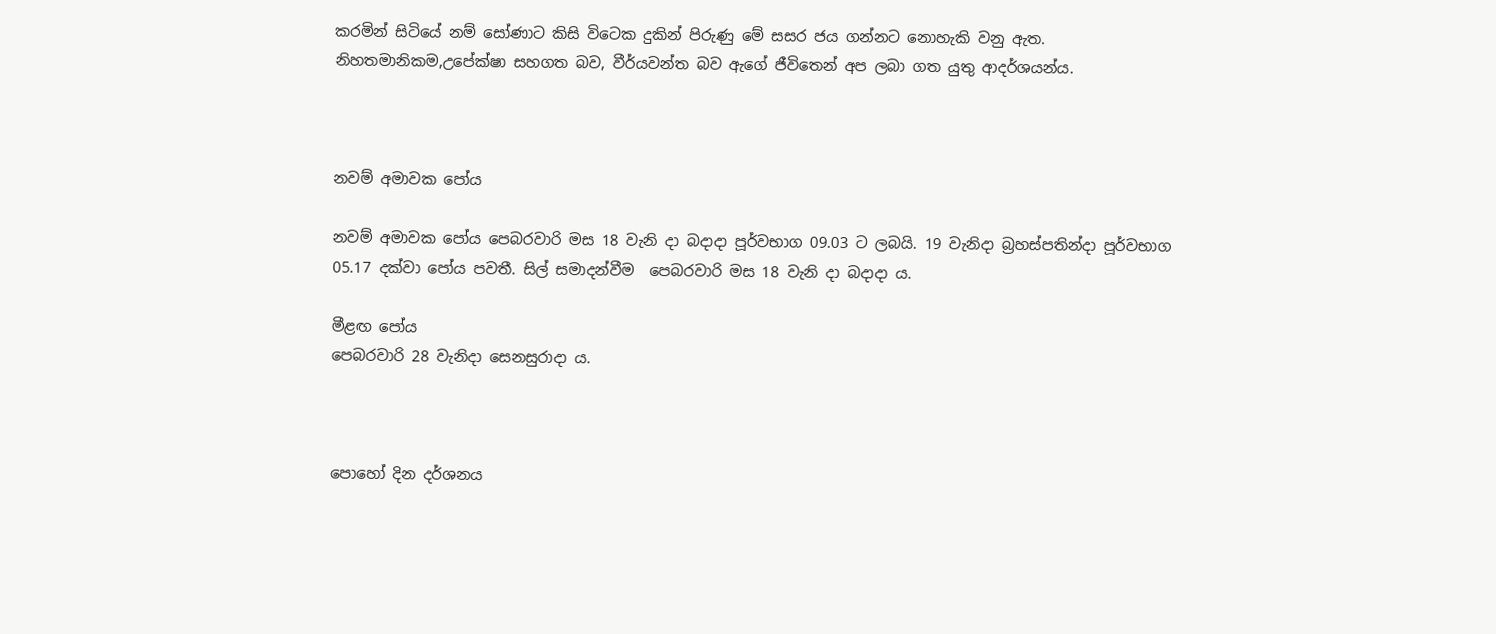කරමින් සිටියේ නම් සෝණාට කිසි විටෙක දුකින් පිරුණු මේ සසර ජය ගන්නට නොහැකි වනු ඇත. නිහතමානිකම,උපේක්ෂා සහගත බව, වීර්යවන්ත බව ඇගේ ජීවිතෙන් අප ලබා ගත යුතු ආදර්ශයන්ය.



නවම් අමාවක පෝය

නවම් අමාවක පෝය පෙබරවාරි මස 18 වැනි දා බදාදා පූර්වභාග 09.03 ට ලබයි. 19 වැනිදා බ්‍රහස්පතින්දා පූර්වභාග 05.17 දක්වා පෝය පවතී. සිල් සමාදන්වීම  පෙබරවාරි මස 18 වැනි දා බදාදා ය.

මීළඟ පෝය
පෙබරවාරි 28 වැනිදා සෙනසුරාදා ය.



පොහෝ දින දර්ශනය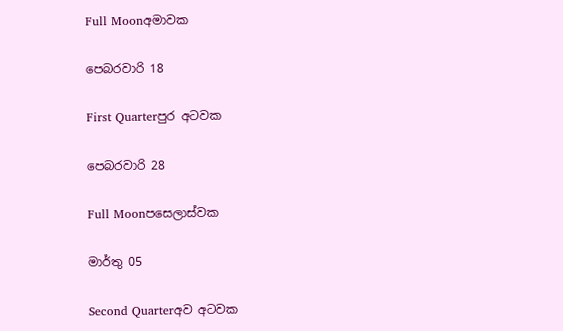Full Moonඅමාවක

පෙබරවාරි 18

First Quarterපුර අටවක

පෙබරවාරි 28

Full Moonපසෙලාස්වක

මාර්තු 05

Second Quarterඅව අටවක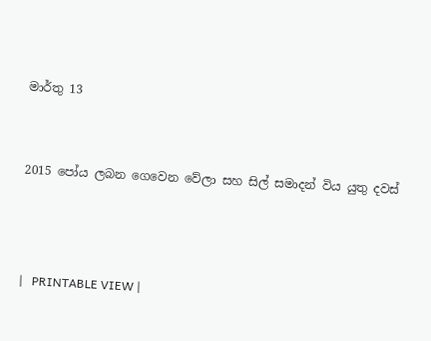මාර්තු 13


2015 පෝය ලබන ගෙවෙන වේලා සහ සිල් සමාදන් විය යුතු දවස්



|   PRINTABLE VIEW |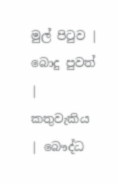මුල් පිටුව | බොදු පුවත් | කතුවැකිය | බෞද්ධ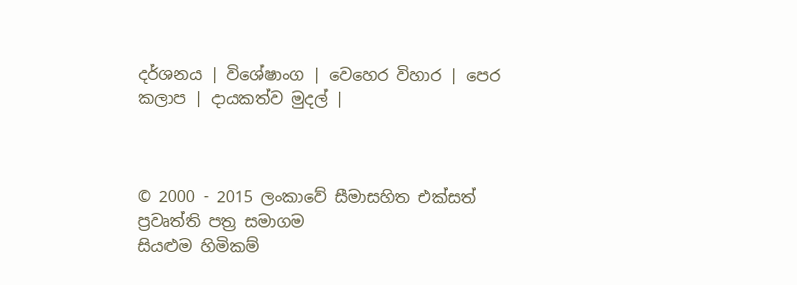දර්ශනය | විශේෂාංග | වෙහෙර විහාර | පෙර කලාප | දායකත්ව මුදල් |



© 2000 - 2015 ලංකාවේ සීමාසහිත එක්සත් ප්‍රවෘත්ති පත්‍ර සමාගම
සියළුම හිමිකම්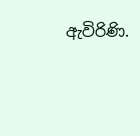ඇවිරිණි.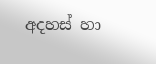අදහස් හා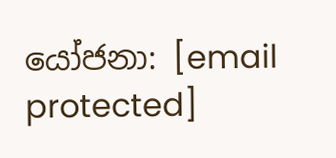යෝජනා: [email protected]